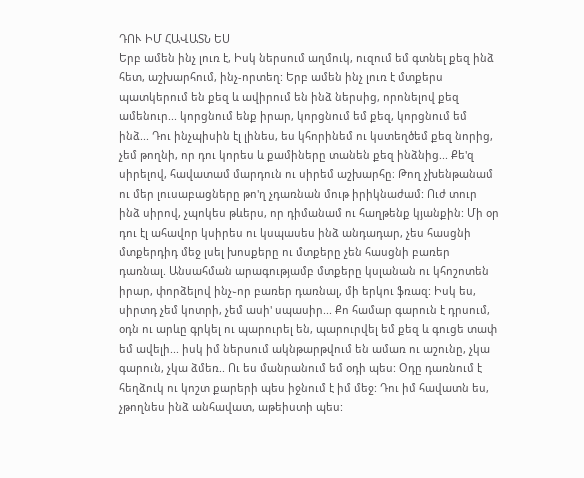ԴՈՒ ԻՄ ՀԱՎԱՏՆ ԵՍ
Երբ ամեն ինչ լուռ է, Իսկ ներսում աղմուկ, ուզում եմ գտնել քեզ ինձ հետ, աշխարհում, ինչ-որտեղ: Երբ ամեն ինչ լուռ է մտքերս պատկերում են քեզ և ավիրում են ինձ ներսից, որոնելով քեզ ամենուր... կորցնում ենք իրար, կորցնում եմ քեզ, կորցնում եմ ինձ... Դու ինչպիսին էլ լինես, ես կհորինեմ ու կստեղծեմ քեզ նորից, չեմ թողնի, որ դու կորես և քամիները տանեն քեզ ինձնից... Քե'զ սիրելով, հավատամ մարդուն ու սիրեմ աշխարհը։ Թող չխենթանամ ու մեր լուսաբացները թո'ղ չդառնան մութ իրիկնաժամ: Ուժ տուր ինձ սիրով, չպոկես թևերս, որ դիմանամ ու հաղթենք կյանքին: Մի օր դու էլ ահավոր կսիրես ու կսպասես ինձ անդադար, չես հասցնի մտքերդիդ մեջ լսել խոսքերը ու մտքերը չեն հասցնի բառեր դառնալ. Անսահման արագությամբ մտքերը կսլանան ու կհոշոտեն իրար, փորձելով ինչ֊որ բառեր դառնալ, մի երկու ֆռազ: Իսկ ես, սիրտդ չեմ կոտրի, չեմ ասի' սպասիր... Քո համար գարուն է դրսում, օդն ու արևը գրկել ու պարուրել են, պարուրվել եմ քեզ և գուցե տափ եմ ավելի... իսկ իմ ներսում ակնթարթվում են ամառ ու աշունը, չկա գարուն, չկա ձմեռ.. Ու ես մանրանում եմ օդի պես: Օդը դառնում է հեղձուկ ու կոշտ քարերի պես իջնում է իմ մեջ: Դու իմ հավատն ես, չթողնես ինձ անհավատ, աթեիստի պես: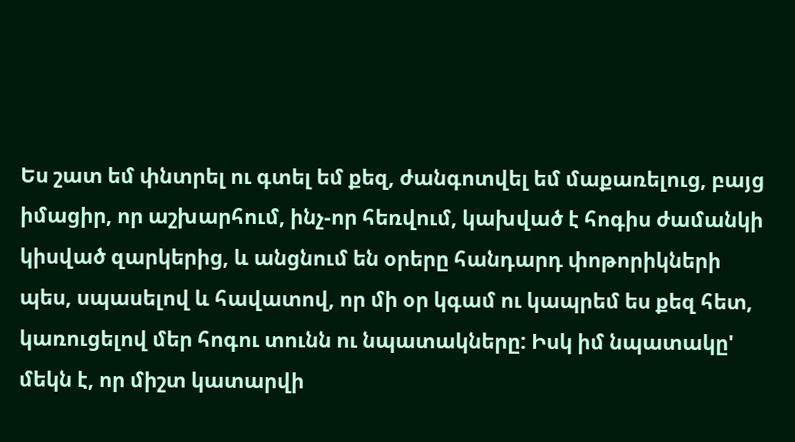Ես շատ եմ փնտրել ու գտել եմ քեզ, ժանգոտվել եմ մաքառելուց, բայց իմացիր, որ աշխարհում, ինչ-որ հեռվում, կախված է հոգիս ժամանկի կիսված զարկերից, և անցնում են օրերը հանդարդ փոթորիկների պես, սպասելով և հավատով, որ մի օր կգամ ու կապրեմ ես քեզ հետ, կառուցելով մեր հոգու տունն ու նպատակները: Իսկ իմ նպատակը' մեկն է, որ միշտ կատարվի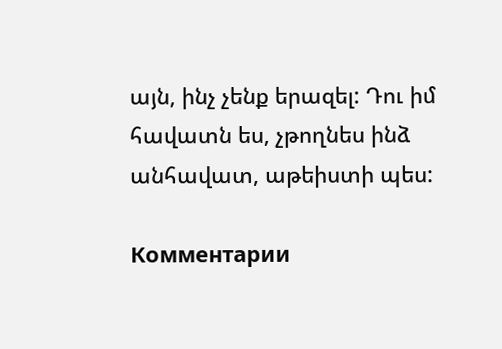այն, ինչ չենք երազել: Դու իմ հավատն ես, չթողնես ինձ անհավատ, աթեիստի պես:

Комментарии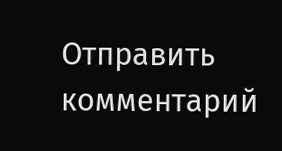Отправить комментарий